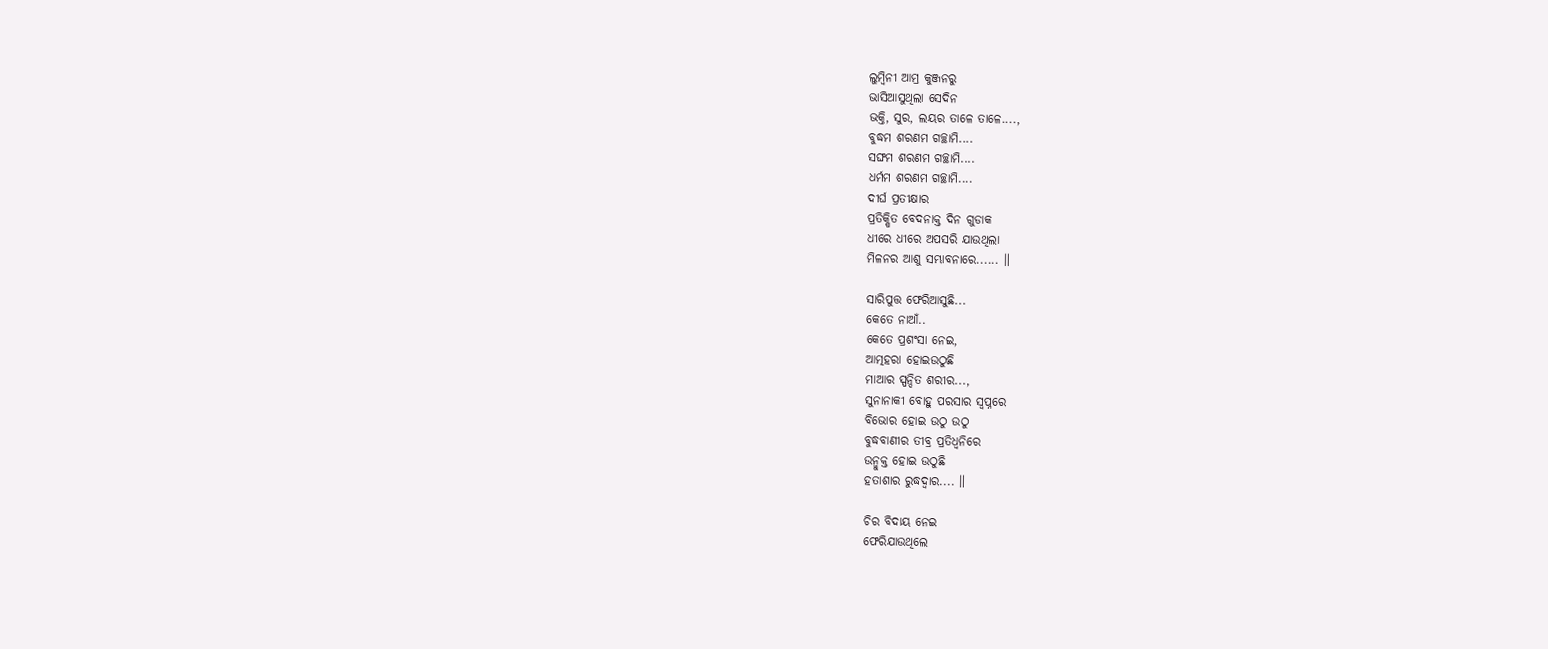ଲୁମ୍ବିନୀ ଆମ୍ର କୁଞ୍ଜନରୁ
ଭାସିଆସୁଥିଲା ସେଦିନ
ଭକ୍ତି, ସୁର, ଲୟର ତାଳେ ତାଳେ....,
ବୁଦ୍ଧମ ଶରଣମ ଗଚ୍ଛାମି....
ସଙ୍ଘମ ଶରଣମ ଗଚ୍ଛାମି....
ଧର୍ମମ ଶରଣମ ଗଚ୍ଛାମି....
ଦୀର୍ଘ ପ୍ରତୀକ୍ଷାର
ପ୍ରତିକ୍ଷିତ ବେଦନାକ୍ତ ଦିନ ଗୁଡାକ
ଧୀରେ ଧୀରେ ଅପସରି ଯାଉଥିଲା
ମିଳନର ଆଶୁ ସମ୍ଭାବନାରେ...... ॥

ସାରିପୁତ୍ତ ଫେରିଆସୁଛି...
କେତେ ନାଆଁ..
କେତେ ପ୍ରଶଂସା ନେଇ,
ଆତ୍ମହରା ହୋଇଉଠୁଛି
ମାଆର ସ୍ପନ୍ଦିତ ଶରୀର...,
ସୁନାନାକୀ ବୋହୁ ପରସାର ସ୍ଵପ୍ନରେ
ବିଭୋର ହୋଇ ଉଠୁ ଉଠୁ
ବୁଦ୍ଧବାଣୀର ତୀବ୍ର ପ୍ରତିଧ୍ଵନିରେ
ଉନ୍ମୁକ୍ତ ହୋଇ ଉଠୁଛି
ହତାଶାର ରୁଦ୍ଧଦ୍ଵାର.... ॥

ଚିର ବିଦାୟ ନେଇ
ଫେରିଯାଉଥିଲେ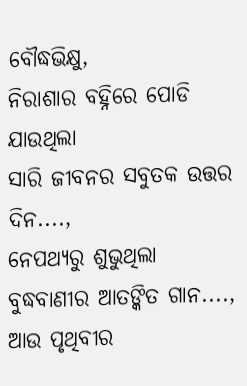ବୌଦ୍ଧଭିକ୍ଷୁ,
ନିରାଶାର ବହ୍ନିରେ ପୋଡି ଯାଉଥିଲା
ସାରି ଜୀବନର ସବୁତକ ଉତ୍ତର ଦିନ....,
ନେପଥ୍ୟରୁ ଶୁଭୁଥିଲା
ବୁଦ୍ଧବାଣୀର ଆତଙ୍କିତ ଗାନ....,
ଆଉ ପୃଥିବୀର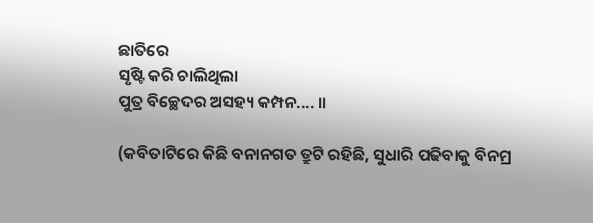ଛାତିରେ
ସୃଷ୍ଟି କରି ଚାଲିଥିଲା
ପୁତ୍ର ବିଚ୍ଛେଦର ଅସହ୍ୟ କମ୍ପନ.... ॥

(କବିତାଟିରେ କିଛି ବନାନଗତ ତ୍ରୁଟି ରହିଛି, ସୁଧାରି ପଢିବାକୁ ବିନମ୍ର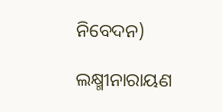ନିବେଦନ)

ଲକ୍ଷ୍ମୀନାରାୟଣ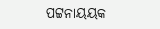ପଟ୍ଟନାୟୟକ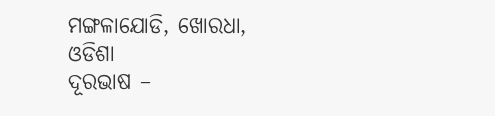ମଙ୍ଗଳାଯୋଡି, ଖୋରଧା, ଓଡିଶା
ଦୂରଭାଷ –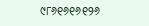୯୮୬୧୬୧୬୧୨୬